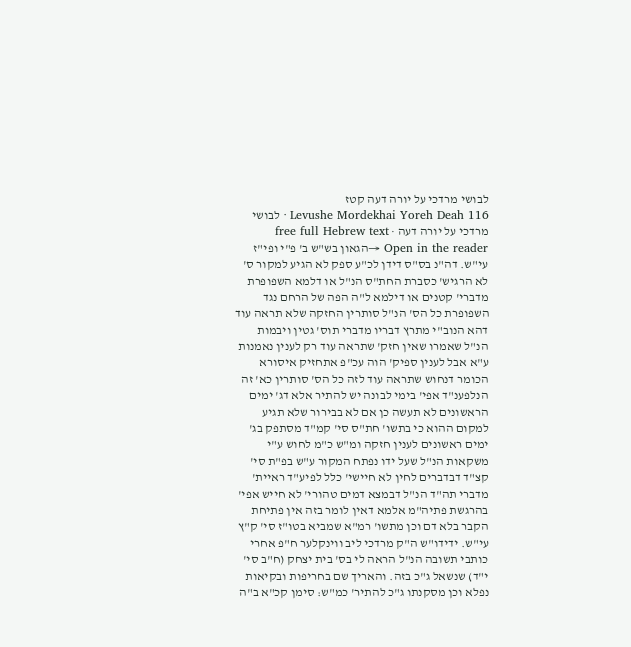לבושי מרדכי על יורה דעה קטז
Levushe Mordekhai Yoreh Deah 116 · לבושי מרדכי על יורה דעה · free full Hebrew text
Open in the reader →הגאון בש"ש ב' פ"י ופי"ז עי"ש. דה"נ בס"ס דידן לכ"ע ספק לא הגיע למקור ס' לא הרגיש' כסברת החת"ס הנ"ל או דלמא השפופרת מדברי' קטנים או דילמא ל"ה הפה של הרחם נגד השפופרת כל הס' הנ"ל סותרין החזקה שלא תראה עוד דהא הנוב"י מתרץ דבריו מדברי תוס' גטין ויבמות הנ"ל שאמרו שאין חזק' שתראה עוד רק לענין נאמנות ע"א אבל לענין ספיק' הוה עכ"פ אתחזיק איסורא הכומר דנחוש שתראה עוד לזה כל הס' סותרין כא' זה הנלפענ"ד אפי' בימי לבונה יש להתיר אלא דג' ימים הראשונים לא תעשה כן אם לא בבירור שלא תגיע למקום ההוא כי בתשו' חת"ס סי' קמ"ד מסתפק בג' ימים ראשונים לענין חזקה ומ"ש כ"מ לחוש ע"י משקאות הנ"ל שעל ידו נפתח המקור ע"ש בפ"ת סי' קצ"ד דבדברים לחין לא חיישי' כלל לפיע"ד ראיית' מדברי תה"ד הנ"ל דבמצא דמים טהורי' לא חייש אפי' בהרגשת פתיה"מ אלמא דאין לומר בזה אין פתיחת הקבר בלא דם וכן מתשו' רמ"א שמביא בטו"ז סי' ק"ץ עי"ש. ידידו"ש ה"ק מרדכי ליב ווינקלער ח"פ אחרי כותבי תשובה הנ"ל הראה לי בס' בית יצחק (ח"ב סי' י"ד) שנשאל ג"כ בזה. והאריך שם בחריפות ובקיאות נפלא וכן מסקנתו ג"כ להתיר' כמ"ש: סימן קכ"א ב"ה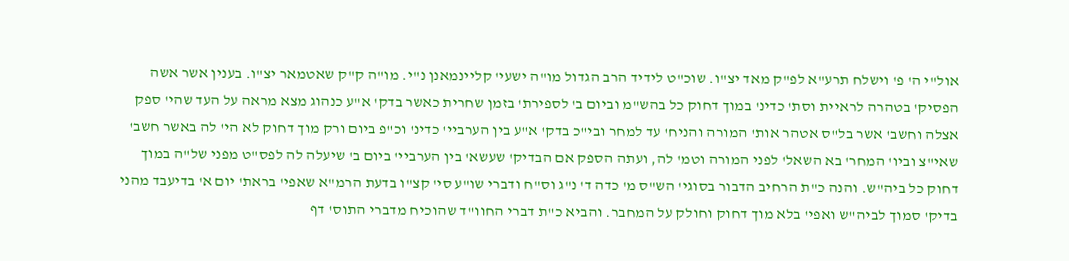אול"י ה' פ' וישלח תרע"א לפ"ק מאד יצ"ו. שוכ"ט לידיד הרב הגדול מו"ה ישעי' קליינמאנן נ"י. מו"ה ק"ק שאטמאר יצ"ו. בענין אשר אשה הפסיק' בטהרה לראיית וסת' כדינ' במוך דחוק כל בהש"מ וביום ב' לספירת' בזמן שחרית כאשר בדק' א"ע כנהוג מצא מראה על העד שהי' ספק אצלה וחשב' אשר בל"ס אטהר אות' המורה והניח' עד למחר ובי"כ בדק' א"ע בין הערביי' כדינ' וכ"פ ביום ורק מוך דחוק לא הי' לה באשר חשב' שאי"צ וביו' המחר' בא השאל' לפני המורה וטמ' לה, ועתה הספק אם הבדיק' שעשא' בין הערביי' ביום ב' שיעלה לה לפס"ט מפני של"ה במוך דחוק כל ביה"ש. והנה כ"ת הרחיב הדבור בסוגי' הש"ס מ' כדה ד' נ"ג וס"ח ודברי שו"ע סי' קצ"ו בדעת הרמ"א שאפי' בראת' יום א' בדיעבד מהני בדיק' סמוך לביה"ש ואפי' בלא מוך דחוק וחולק על המחבר. והביא כ"ת דברי החוו"ד שהוכיח מדברי התוס' דף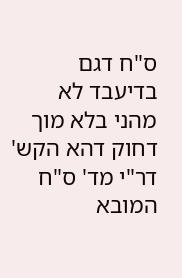ס"ח דגם בדיעבד לא מהני בלא מוך דחוק דהא הקש' דר"י מד' ס"ח המובא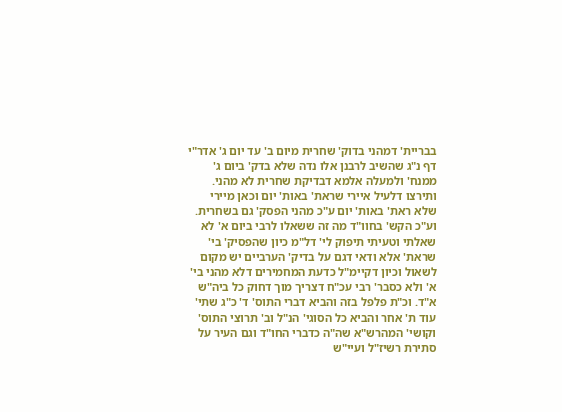בבריית' דמהני בדוק' שחרית מיום ב' עד יום ג' אדר"י דף נ"ג שהשיב לרבנן אלו נדה שלא בדק' ביום ג' ממנח' ולמעלה אלמא דבדיקת שחרית לא מהני. ותירצו דלעיל איירי שראת' באות' יום וכאן מיירי שלא ראת' באות' יום ע"כ מהני הפסק' גם בשחרית. וע"כ הקש' בחוו"ד מה זה ששאלו לרבי ביום א' לא שאלתי וטעיתי תיפוק לי' דל"מ כיון שהפסיק' בי' שראת' אלא ודאי דגם על בדיק' הערביים יש מקום לשאול וכיון דקיימ"ל כדעת המחמירים דלא מהני בי' א' ולא כסבר' רבי עכ"ח דצריך מוך דחוק כל ביה"ש א"ד. וכ"ת פלפל בזה והביא דברי התוס' ד' כ"ג שתי' עוד ת' אחר והביא כל הסוגי' הנ"ל וב' תרוצי התוס' וקושי' המהרש"א שה"ה כדברי החו"ד וגם העיר על סתירת רשיז"ל ועיי"ש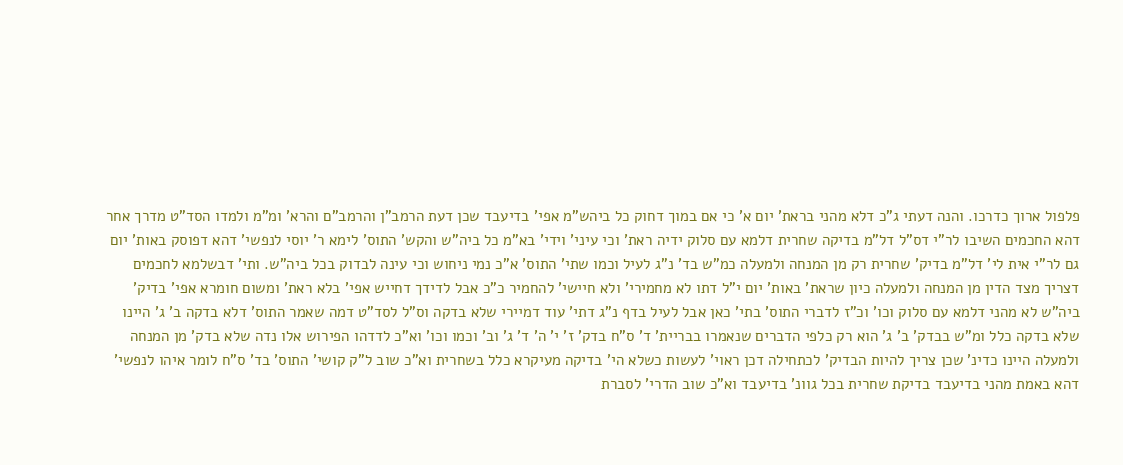פלפול ארוך כדרכו. והנה דעתי ג"כ דלא מהני בראת' יום א' כי אם במוך דחוק כל ביהש"מ אפי' בדיעבד שכן דעת הרמב"ן והרמב"ם והרא' ומ"מ ולמדו הסד"ט מדרך אחר דהא החכמים השיבו לר"י דס"ל דל"מ בדיקה שחרית דלמא עם סלוק ידיה ראת' וכי עיני' וידי' בא"מ כל ביה"ש והקש' התוס' לימא ר' יוסי לנפשי' דהא דפוסק באות' יום גם לר"י אית לי' דל"מ בדיק' שחרית רק מן המנחה ולמעלה כמ"ש בד' נ"ג לעיל וכמו שתי' התוס' א"כ נמי ניחוש וכי עינה לבדוק בכל ביה"ש. ותי' דבשלמא לחכמים דצריך מצד הדין מן המנחה ולמעלה כיון שראת' באות' יום י"ל דתו לא מחמירי' ולא חיישי' להחמיר כ"כ אבל לדידך דחייש אפי' בלא ראת' ומשום חומרא אפי' בדיק' ביה"ש לא מהני דלמא עם סלוק וכו' וכ"ז לדברי התוס' בתי' כאן אבל לעיל בדף נ"ג דתי' עוד דמיירי שלא בדקה וס"ל לסד"ט דמה שאמר התוס' דלא בדקה ב' ג' היינו שלא בדקה כלל ומ"ש בבדק' ב' ג' הוא רק כלפי הדברים שנאמרו בבריית' ד' ס"ח בדק' ז' י' ה' ד' ג' וב' וכמו וכו' וא"כ לדדהו הפירוש אלו נדה שלא בדק' מן המנחה ולמעלה היינו כדינ' שכן צריך להיות הבדיק' לכתחילה דכן ראוי' לעשות כשלא הי' בדיקה מעיקרא כלל בשחרית וא"כ שוב ל"ק קושי' התוס' בד' ס"ח לומר איהו לנפשי' דהא באמת מהני בדיעבד בדיקת שחרית בכל גוונ' בדיעבד וא"כ שוב הדרי' לסברת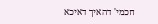חכמי' דהאיך דאיכא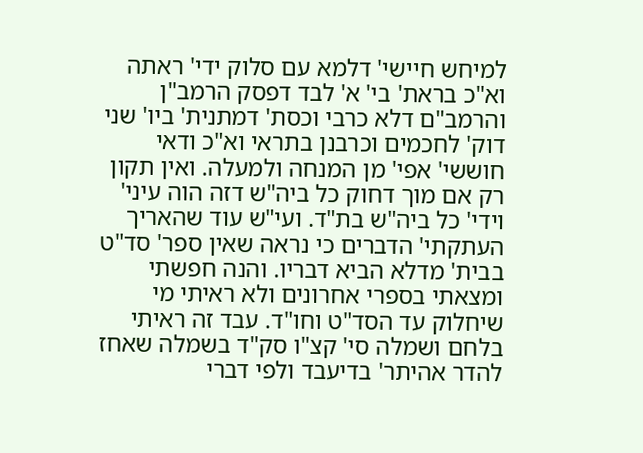למיחש חיישי' דלמא עם סלוק ידי' ראתה וא"כ בראת' בי' א' לבד דפסק הרמב"ן והרמב"ם דלא כרבי וכסת' דמתנית' ביו' שני דוק' לחכמים וכרבנן בתראי וא"כ ודאי חוששי' אפי' מן המנחה ולמעלה. ואין תקון רק אם מוך דחוק כל ביה"ש דזה הוה עיני' וידי' כל ביה"ש בת"ד. ועי"ש עוד שהאריך העתקתי' הדברים כי נראה שאין ספר' סד"ט בבית' מדלא הביא דבריו. והנה חפשתי ומצאתי בספרי אחרונים ולא ראיתי מי שיחלוק עד הסד"ט וחו"ד. עבד זה ראיתי בלחם ושמלה סי' קצ"ו סק"ד בשמלה שאחז להדר אהיתר' בדיעבד ולפי דברי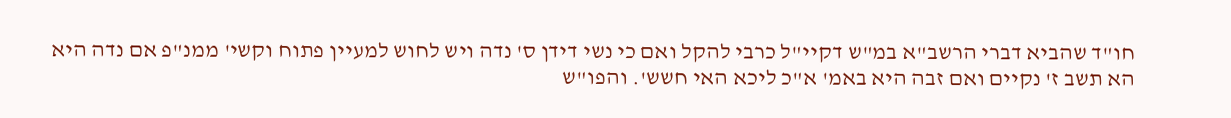חו"ד שהביא דברי הרשב"א במ"ש דקיי"ל כרבי להקל ואם כי נשי דידן ס' נדה ויש לחוש למעיין פתוח וקשי' ממנ"פ אם נדה היא הא תשב ז' נקיים ואם זבה היא באמ' א"כ ליכא האי חשש'. והפו"ש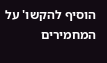הוסיף להקשו' על המחמירים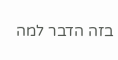בזה הדבר למה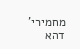מחמירי' דהא